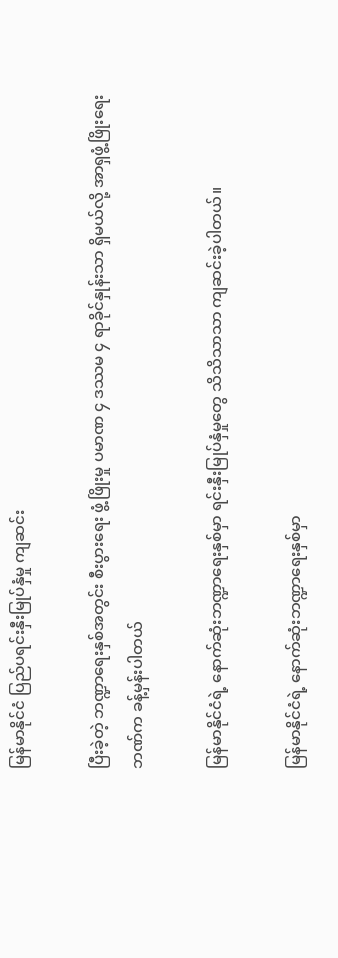မြန်မာနိုင်ငံ ပြည်ပရင်းနှီးမြုပ်နှံမှု ကျဆင်း

ပြီးခဲ့တဲ့ ဘဏ္ဍာရေးနှစ်အတွင်း စီးပွားရေး ဖွံ့ဖြိုးမှု ပမာဏ ၄ ဒဿမ ၄ ရာခိုင်နှုန်းသာ ရှိမယ်လို့ အာရှဖွံ့ဖြိုးရေးဘဏ်က ခန့်မှန်းပါတယ်

မြန်မာနိုင်ငံရဲ့ နောက်ဆုံးဘဏ္ဍာရေးနှစ်မှာ ရင်းနှီးမြုပ်နှံမှုတွေ သိသိသာသာ ကျဆင်းခဲ့ပါတယ်။

မြန်မာနိုင်ငံရဲ့ နောက်ဆုံးဘဏ္ဍာရေးနှစ်မှာ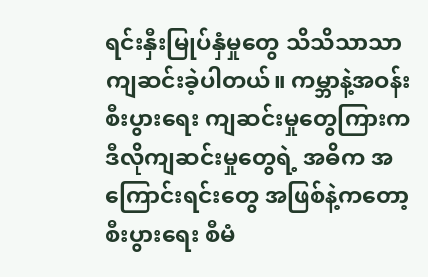ရင်းနှီးမြုပ်နှံမှုတွေ သိသိသာသာ ကျဆင်းခဲ့ပါတယ်။ ကမ္ဘာနဲ့အဝန်း စီးပွားရေး ကျဆင်းမှုတွေကြားက ဒီလိုကျဆင်းမှုတွေရဲ့ အဓိက အကြောင်းရင်းတွေ အဖြစ်နဲ့ကတော့ စီးပွားရေး စီမံ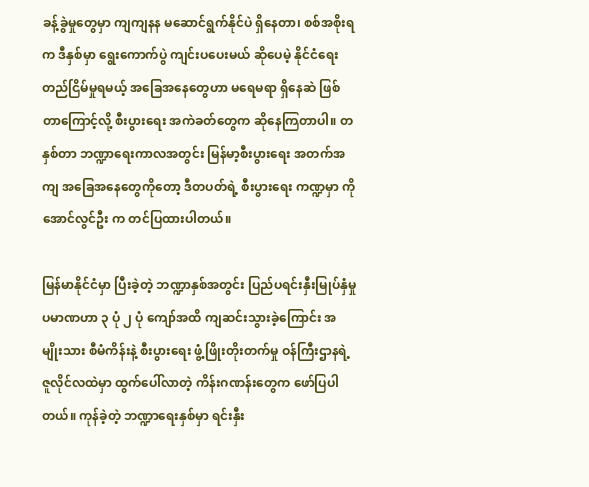ခန့်ခွဲမှုတွေမှာ ကျကျနန မဆောင်ရွက်နိုင်ပဲ ရှိနေတာ၊ စစ်အစိုးရက ဒီနှစ်မှာ ရွေးကောက်ပွဲ ကျင်းပပေးမယ် ဆိုပေမဲ့ နိုင်ငံရေး တည်ငြိမ်မှုရမယ့် အခြေအနေတွေဟာ မရေမရာ ရှိနေဆဲ ဖြစ်တာကြောင့်လို့ စီးပွားရေး အကဲခတ်တွေက ဆိုနေကြတာပါ။ တနှစ်တာ ဘဏ္ဍာရေးကာလအတွင်း မြန်မာ့စီးပွားရေး အတက်အကျ အခြေအနေတွေကိုတော့ ဒီတပတ်ရဲ့ စီးပွားရေး ကဏ္ဍမှာ ကိုအောင်လွင်ဦး က တင်ပြထားပါတယ်။

မြန်မာနိုင်ငံမှာ ပြီးခဲ့တဲ့ ဘဏ္ဍာနှစ်အတွင်း ပြည်ပရင်းနှီးမြုပ်နှံမှု ပမာဏဟာ ၃ ပုံ ၂ ပုံ ကျော်အထိ ကျဆင်းသွားခဲ့ကြောင်း အမျိုးသား စီမံကိန်းနဲ့ စီးပွားရေး ဖွံ့ဖြိုးတိုးတက်မှု ဝန်ကြီးဌာနရဲ့ ဇူလိုင်လထဲမှာ ထွက်ပေါ်လာတဲ့ ကိန်းဂဏန်းတွေက ဖော်ပြပါတယ်။ ကုန်ခဲ့တဲ့ ဘဏ္ဍာရေးနှစ်မှာ ရင်းနှီး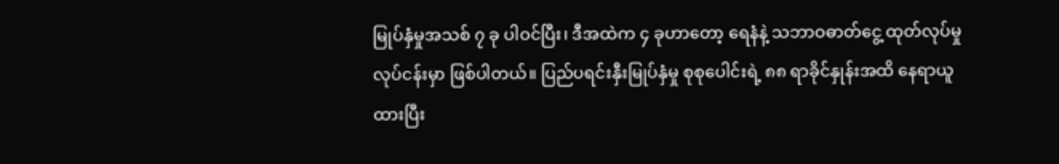မြုပ်နှံမှုအသစ် ၇ ခု ပါဝင်ပြီး၊ ဒီအထဲက ၄ ခုဟာတော့ ရေနံနဲ့ သဘာဝဓာတ်ငွေ့ ထုတ်လုပ်မှု လုပ်ငန်းမှာ ဖြစ်ပါတယ်။ ပြည်ပရင်းနှီးမြုပ်နှံမှု စုစုပေါင်းရဲ့ ၈၈ ရာခိုင်နှုန်းအထိ နေရာယူထားပြီး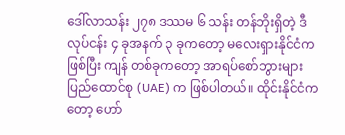ဒေါ်လာသန်း ၂၇၈ ဒဿမ ၆ သန်း တန်ဘိုးရှိတဲ့ ဒီလုပ်ငန်း ၄ ခုအနက် ၃ ခုကတော့ မလေးရှားနိုင်ငံကဖြစ်ပြီး ကျန် တစ်ခုကတော့ အာရပ်စော်ဘွားများ ပြည်ထောင်စု (UAE) က ဖြစ်ပါတယ်။ ထိုင်းနိုင်ငံကတော့ ဟော်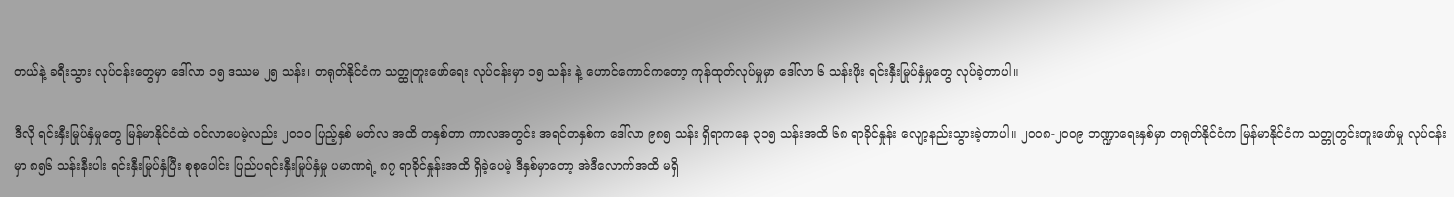တယ်နဲ့ ခရီးသွား လုပ်ငန်းတွေမှာ ဒေါ်လာ ၁၅ ဒဿမ ၂၅ သန်း၊ တရုတ်နိုင်ငံက သတ္ထုတူးဖော်ရေး လုပ်ငန်းမှာ ၁၅ သန်း နဲ့ ဟောင်ကောင်ကတော့ ကုန်ထုတ်လုပ်မှုမှာ ဒေါ်လာ ၆ သန်းဖိုး ရင်းနှီးမြုပ်နှံမှုတွေ လုပ်ခဲ့တာပါ။

ဒီလို ရင်းနှီးမြုပ်နှံမှုတွေ မြန်မာနိုင်ငံထဲ ဝင်လာပေမဲ့လည်း ၂၀၁၀ ပြည့်နှစ် မတ်လ အထိ တနှစ်တာ ကာလအတွင်း အရင်တနှစ်က ဒေါ်လာ ၉၈၅ သန်း ရှိရာကနေ ၃၁၅ သန်းအထိ ၆၈ ရာခိုင်နှုန်း လျော့နည်းသွားခဲ့တာပါ။ ၂၀၀၈-၂၀၀၉ ဘဏ္ဍာရေးနှစ်မှာ တရုတ်နိုင်ငံက မြန်မာနိုင်ငံက သတ္တုတွင်းတူးဖော်မှု လုပ်ငန်းမှာ ၈၅၆ သန်းနီးပါး ရင်းနှီးမြုပ်နှံပြီး စုစုပေါင်း ပြည်ပရင်းနှီးမြုပ်နှံမှု ပမာဏရဲ့ ၈၇ ရာခိုင်နှုန်းအထိ ရှိခဲ့ပေမဲ့ ဒီနှစ်မှာတော့ အဲဒီလောက်အထိ မရှိ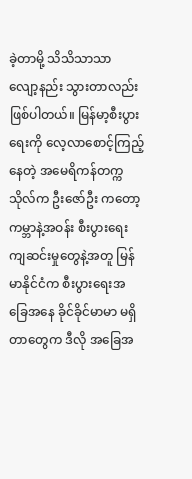ခဲ့တာမို့ သိသိသာသာ လျော့နည်း သွားတာလည်း ဖြစ်ပါတယ်။ မြန်မာ့စီးပွားရေးကို လေ့လာစောင့်ကြည့်နေတဲ့ အမေရိကန်တက္ကသိုလ်က ဦးဇော်ဦး ကတော့ ကမ္ဘာနဲ့အဝန်း စီးပွားရေး ကျဆင်းမှုတွေနဲ့အတူ မြန်မာနိုင်ငံက စီးပွားရေးအခြေအနေ ခိုင်ခိုင်မာမာ မရှိတာတွေက ဒီလို အခြေအ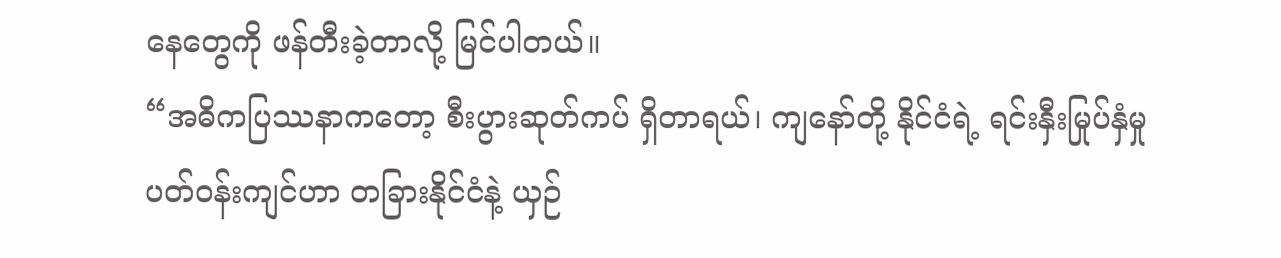နေတွေကို ဖန်တီးခဲ့တာလို့ မြင်ပါတယ်။
“အဓိကပြဿနာကတော့ စီးပွားဆုတ်ကပ် ရှိတာရယ်၊ ကျနော်တို့ နိုင်ငံရဲ့ ရင်းနှီးမြုပ်နှံမှု ပတ်ဝန်းကျင်ဟာ တခြားနိုင်ငံနဲ့ ယှဉ်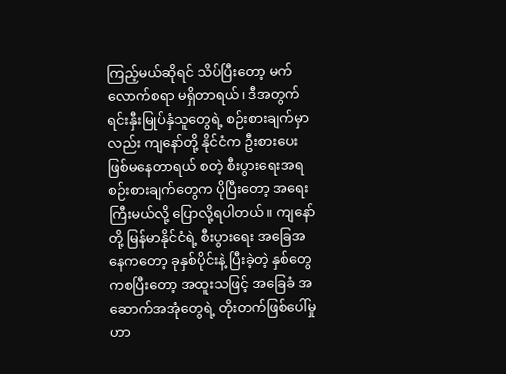ကြည့်မယ်ဆိုရင် သိပ်ပြီးတော့ မက်လောက်စရာ မရှိတာရယ်၊ ဒီအတွက် ရင်းနှီးမြုပ်နှံသူတွေရဲ့ စဉ်းစားချက်မှာလည်း ကျနော်တို့ နိုင်ငံက ဦးစားပေး ဖြစ်မနေတာရယ် စတဲ့ စီးပွားရေးအရ စဉ်းစားချက်တွေက ပိုပြီးတော့ အရေးကြီးမယ်လို့ ပြောလို့ရပါတယ်။ ကျနော်တို့ မြန်မာနိုင်ငံရဲ့ စီးပွားရေး အခြေအနေကတော့ ခုနှစ်ပိုင်းနဲ့ ပြီးခဲ့တဲ့ နှစ်တွေကစပြီးတော့ အထူးသဖြင့် အခြေခံ အဆောက်အအုံတွေရဲ့ တိုးတက်ဖြစ်ပေါ်မှုဟာ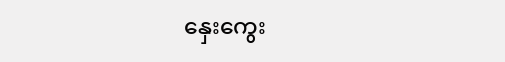နှေးကွေး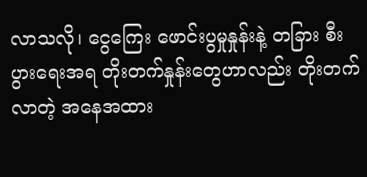လာသလို၊ ငွေကြေး ဖောင်းပွမှုနှုန်းနဲ့ တခြား စီးပွားရေးအရ တိုးတက်နှုန်းတွေဟာလည်း တိုးတက်လာတဲ့ အနေအထား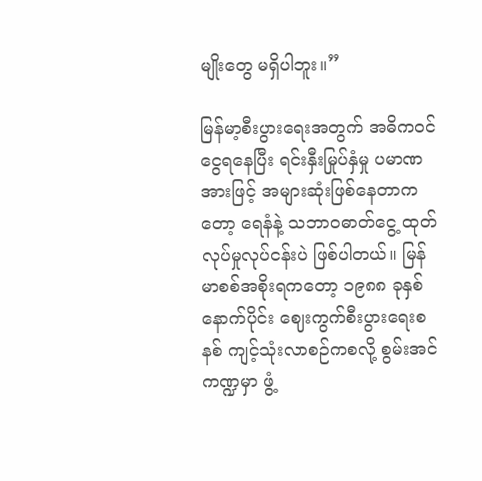မျိုးတွေ မရှိပါဘူး။”

မြန်မာ့စီးပွားရေးအတွက် အဓိကဝင်ငွေရနေပြီး ရင်းနှီးမြုပ်နှံမှု ပမာဏအားဖြင့် အများဆုံးဖြစ်နေတာကတော့ ရေနံနဲ့ သဘာဝဓာတ်ငွေ့ ထုတ်လုပ်မှုလုပ်ငန်းပဲ ဖြစ်ပါတယ်။ မြန်မာစစ်အစိုးရကတော့ ၁၉၈၈ ခုနှစ်နောက်ပိုင်း ဈေးကွက်စီးပွားရေးစနစ် ကျင့်သုံးလာစဉ်ကစလို့ စွမ်းအင်ကဏ္ဍမှာ ဖွံ့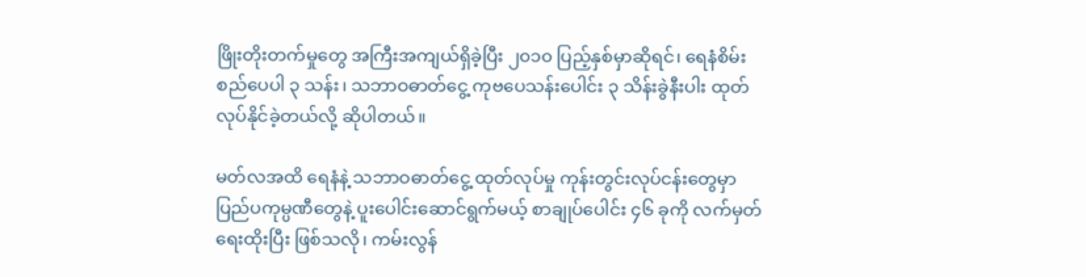ဖြိုးတိုးတက်မှုတွေ အကြီးအကျယ်ရှိခဲ့ပြီး ၂၀၁၀ ပြည့်နှစ်မှာဆိုရင်၊ ရေနံစိမ်းစည်ပေပါ ၃ သန်း၊ သဘာဝဓာတ်ငွေ့ ကုဗပေသန်းပေါင်း ၃ သိန်းခွဲနီးပါး ထုတ်လုပ်နိုင်ခဲ့တယ်လို့ ဆိုပါတယ်။

မတ်လအထိ ရေနံနဲ့ သဘာဝဓာတ်ငွေ့ ထုတ်လုပ်မှု ကုန်းတွင်းလုပ်ငန်းတွေမှာ ပြည်ပကုမ္ပဏီတွေနဲ့ ပူးပေါင်းဆောင်ရွက်မယ့် စာချုပ်ပေါင်း ၄၆ ခုကို လက်မှတ်ရေးထိုးပြီး ဖြစ်သလို၊ ကမ်းလွန်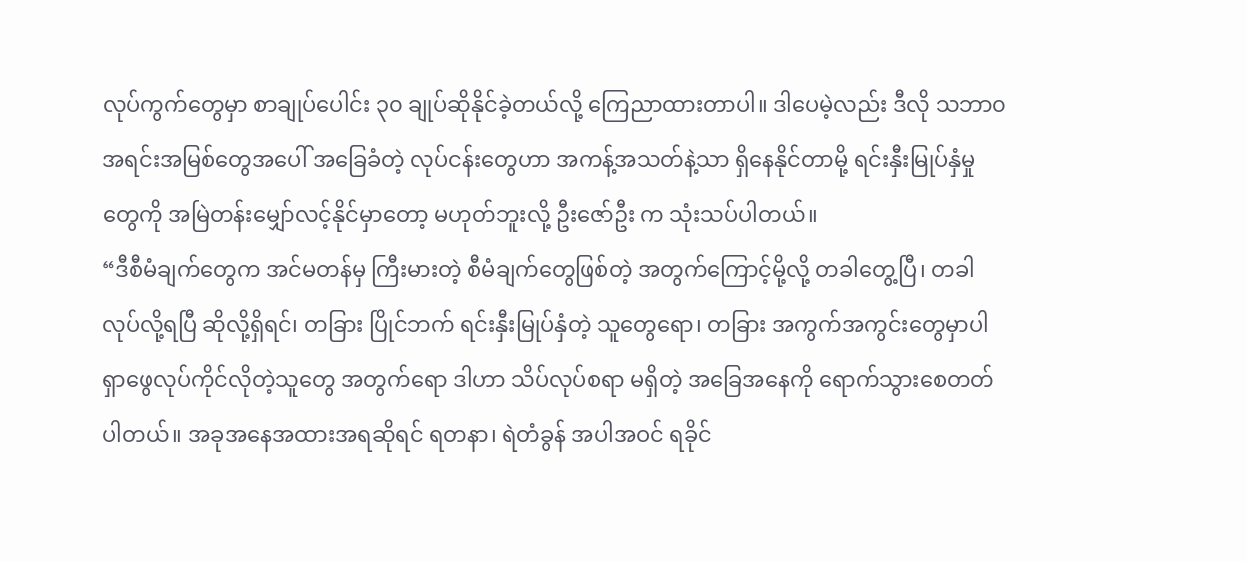လုပ်ကွက်တွေမှာ စာချုပ်ပေါင်း ၃၀ ချုပ်ဆိုနိုင်ခဲ့တယ်လို့ ကြေညာထားတာပါ။ ဒါပေမဲ့လည်း ဒီလို သဘာ၀ အရင်းအမြစ်တွေအပေါ် အခြေခံတဲ့ လုပ်ငန်းတွေဟာ အကန့်အသတ်နဲ့သာ ရှိနေနိုင်တာမို့ ရင်းနှီးမြုပ်နှံမှုတွေကို အမြဲတန်းမျှော်လင့်နိုင်မှာတော့ မဟုတ်ဘူးလို့ ဦးဇော်ဦး က သုံးသပ်ပါတယ်။
“ဒီစီမံချက်တွေက အင်မတန်မှ ကြီးမားတဲ့ စီမံချက်တွေဖြစ်တဲ့ အတွက်ကြောင့်မို့လို့ တခါတွေ့ပြီ၊ တခါလုပ်လို့ရပြီ ဆိုလို့ရှိရင်၊ တခြား ပြိုင်ဘက် ရင်းနှီးမြုပ်နှံတဲ့ သူတွေရော၊ တခြား အကွက်အကွင်းတွေမှာပါ ရှာဖွေလုပ်ကိုင်လိုတဲ့သူတွေ အတွက်ရော ဒါဟာ သိပ်လုပ်စရာ မရှိတဲ့ အခြေအနေကို ရောက်သွားစေတတ်ပါတယ်။ အခုအနေအထားအရဆိုရင် ရတနာ၊ ရဲတံခွန် အပါအဝင် ရခိုင်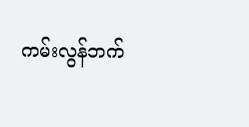ကမ်းလွန်ဘက်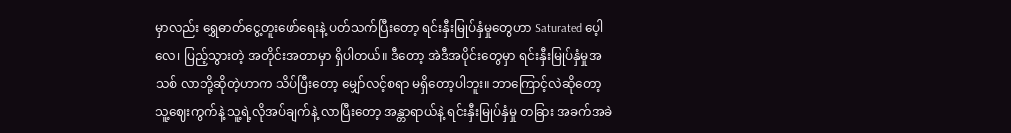မှာလည်း ရွှေဓာတ်ငွေ့တူးဖော်ရေးနဲ့ ပတ်သက်ပြီးတော့ ရင်းနှီးမြုပ်နှံမှုတွေဟာ Saturated ပေ့ါလေ၊ ပြည့်သွားတဲ့ အတိုင်းအတာမှာ ရှိပါတယ်။ ဒီတော့ အဲဒီအပိုင်းတွေမှာ ရင်းနှီးမြုပ်နှံမှုအသစ် လာဘို့ဆိုတဲ့ဟာက သိပ်ပြီးတော့ မျှော်လင့်စရာ မရှိတော့ပါဘူး။ ဘာကြောင့်လဲဆိုတော့ သူ့ဈေးကွက်နဲ့ သူ့ရဲ့လိုအပ်ချက်နဲ့ လာပြီးတော့ အန္တာရာယ်နဲ့ ရင်းနှီးမြုပ်နှံမှု တခြား အခက်အခဲ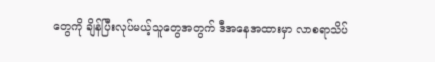တွေကို ချိန်ပြီးလုပ်မယ့်သူတွေအတွက် ဒီအနေအထားမှာ လာစရာသိပ်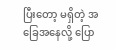ပြီးတော့ မရှိတဲ့ အခြေအနေလို့ ပြော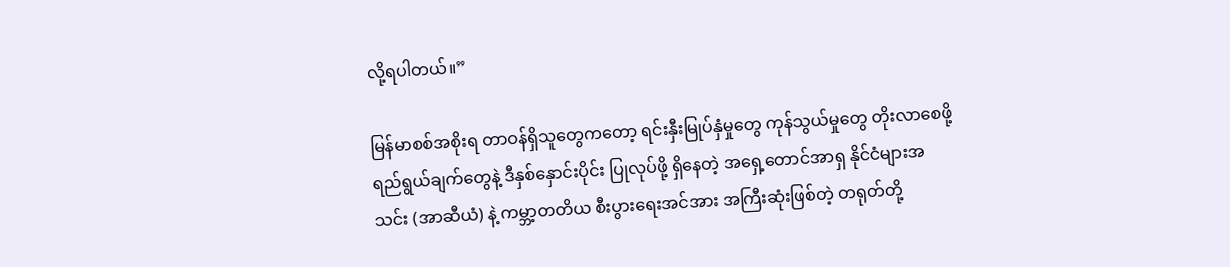လို့ရပါတယ်။”

မြန်မာစစ်အစိုးရ တာဝန်ရှိသူတွေကတော့ ရင်းနှီးမြုပ်နှံမှုတွေ ကုန်သွယ်မှုတွေ တိုးလာစေဖို့ ရည်ရွယ်ချက်တွေနဲ့ ဒီနှစ်နှောင်းပိုင်း ပြုလုပ်ဖို့ ရှိနေတဲ့ အရှေ့တောင်အာရှ နိုင်ငံများအသင်း (အာဆီယံ) နဲ့ ကမ္ဘာ့တတိယ စီးပွားရေးအင်အား အကြီးဆုံးဖြစ်တဲ့ တရုတ်တို့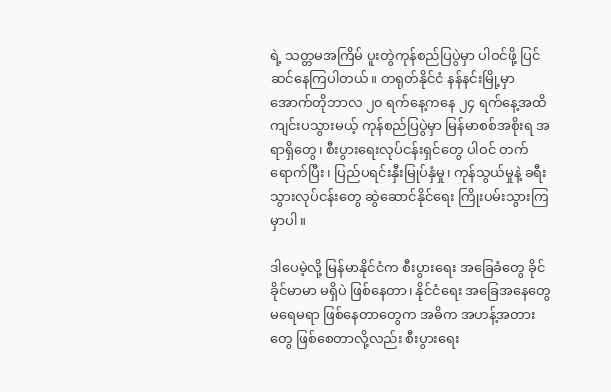ရဲ့ သတ္တမအကြိမ် ပူးတွဲကုန်စည်ပြပွဲမှာ ပါဝင်ဖို့ ပြင်ဆင်နေကြပါတယ်။ တရုတ်နိုင်ငံ နန်နင်းမြို့မှာ အောက်တိုဘာလ ၂၀ ရက်နေ့ကနေ ၂၄ ရက်နေ့အထိ ကျင်းပသွားမယ့် ကုန်စည်ပြပွဲမှာ မြန်မာစစ်အစိုးရ အရာရှိတွေ၊ စီးပွားရေးလုပ်ငန်းရှင်တွေ ပါဝင် တက်ရောက်ပြီး၊ ပြည်ပရင်းနှီးမြုပ်နှံမှု၊ ကုန်သွယ်မှုနဲ့ ခရီးသွားလုပ်ငန်းတွေ ဆွဲဆောင်နိုင်ရေး ကြိုးပမ်းသွားကြမှာပါ။

ဒါပေမဲ့လို့ မြန်မာနိုင်ငံက စီးပွားရေး အခြေခံတွေ ခိုင်ခိုင်မာမာ မရှိပဲ ဖြစ်နေတာ၊ နိုင်ငံရေး အခြေအနေတွေ မရေမရာ ဖြစ်နေတာတွေက အဓိက အဟန့်အတားတွေ ဖြစ်စေတာလို့လည်း စီးပွားရေး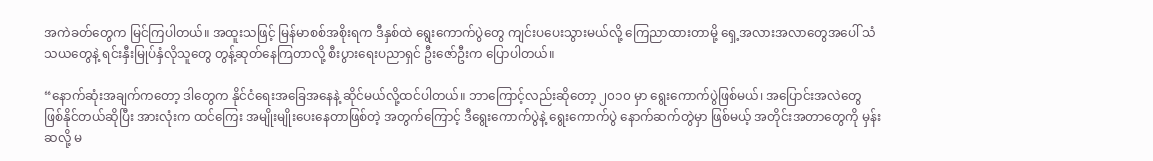အကဲခတ်တွေက မြင်ကြပါတယ်။ အထူးသဖြင့် မြန်မာစစ်အစိုးရက ဒီနှစ်ထဲ ရွေးကောက်ပွဲတွေ ကျင်းပပေးသွားမယ်လို့ ကြေညာထားတာမို့ ရှေ့အလားအလာတွေအပေါ် သံသယတွေနဲ့ ရင်းနှီးမြုပ်နှံလိုသူတွေ တွန့်ဆုတ်နေကြတာလို့ စီးပွားရေးပညာရှင် ဦးဇော်ဦးက ပြောပါတယ်။

“နောက်ဆုံးအချက်ကတော့ ဒါတွေက နိုင်ငံရေးအခြေအနေနဲ့ ဆိုင်မယ်လို့ထင်ပါတယ်။ ဘာကြောင့်လည်းဆိုတော့ ၂၀၁၀ မှာ ရွေးကောက်ပွဲဖြစ်မယ်၊ အပြောင်းအလဲတွေ ဖြစ်နိုင်တယ်ဆိုပြီး အားလုံးက ထင်ကြေး အမျိုးမျိုးပေးနေတာဖြစ်တဲ့ အတွက်ကြောင့် ဒီရွေးကောက်ပွဲနဲ့ ရွေးကောက်ပွဲ နောက်ဆက်တွဲမှာ ဖြစ်မယ့် အတိုင်းအတာတွေကို မှန်းဆလို့ မ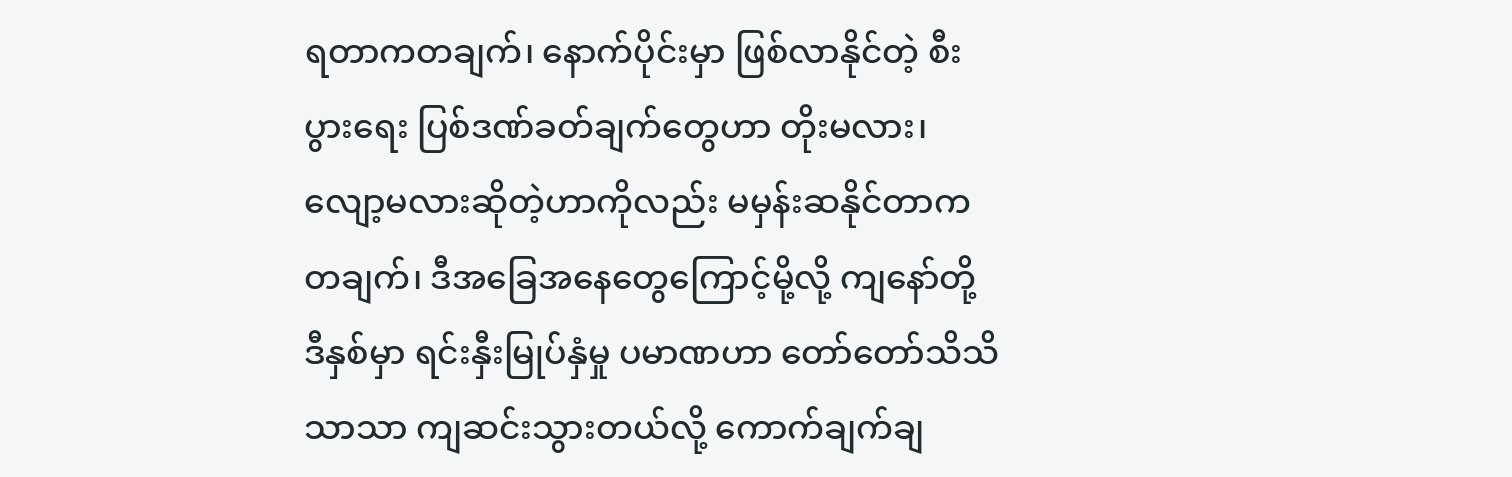ရတာကတချက်၊ နောက်ပိုင်းမှာ ဖြစ်လာနိုင်တဲ့ စီးပွားရေး ပြစ်ဒဏ်ခတ်ချက်တွေဟာ တိုးမလား၊ လျော့မလားဆိုတဲ့ဟာကိုလည်း မမှန်းဆနိုင်တာကတချက်၊ ဒီအခြေအနေတွေကြောင့်မို့လို့ ကျနော်တို့ ဒီနှစ်မှာ ရင်းနှီးမြုပ်နှံမှု ပမာဏဟာ တော်တော်သိသိသာသာ ကျဆင်းသွားတယ်လို့ ကောက်ချက်ချ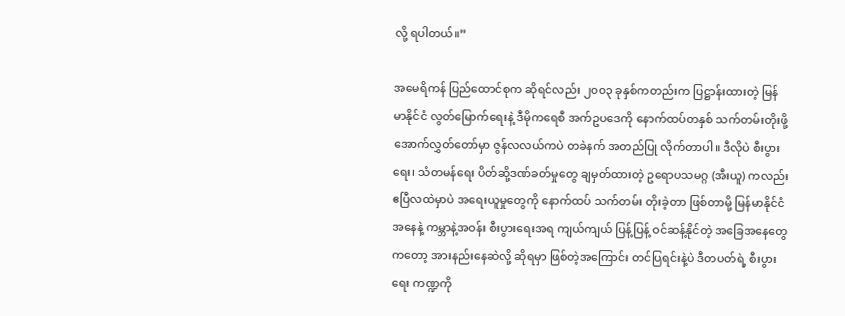လို့ ရပါတယ်။”

အမေရိကန် ပြည်ထောင်စုက ဆိုရင်လည်း ၂၀၀၃ ခုနှစ်ကတည်းက ပြဋ္ဌာန်းထားတဲ့ မြန်မာနိုင်ငံ လွတ်မြောက်ရေးနဲ့ ဒီမိုကရေစီ အက်ဥပဒေကို နောက်ထပ်တနှစ် သက်တမ်းတိုးဖို့ အောက်လွှတ်တော်မှာ ဇွန်လလယ်ကပဲ တခဲနက် အတည်ပြု လိုက်တာပါ။ ဒီလိုပဲ စီးပွားရေး၊ သံတမန်ရေး ပိတ်ဆို့ဒဏ်ခတ်မှုတွေ ချမှတ်ထားတဲ့ ဥရောပသမဂ္ဂ (အီးယူ) ကလည်း ဧပြီလထဲမှာပဲ အရေးယူမှုတွေကို နောက်ထပ် သက်တမ်း တိုးခဲ့တာ ဖြစ်တာမို့ မြန်မာနိုင်ငံ အနေနဲ့ ကမ္ဘာနဲ့အဝန်း စီးပွားရေးအရ ကျယ်ကျယ် ပြန့်ပြန့် ဝင်ဆန့်နိုင်တဲ့ အခြေအနေတွေကတော့ အားနည်းနေဆဲလို့ ဆိုရမှာ ဖြစ်တဲ့အကြောင်း တင်ပြရင်းနဲ့ပဲ ဒီတပတ်ရဲ့ စီးပွားရေး ကဏ္ဍကို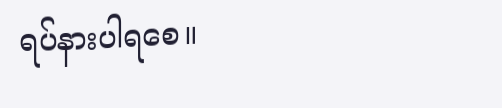ရပ်နားပါရစေ။